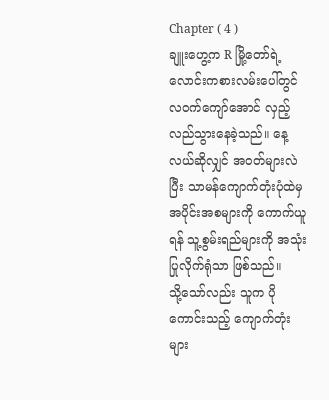Chapter ( 4 )
ချူးဟွေ့က R မြို့တော်ရဲ့ လောင်းကစားလမ်းပေါ်တွင် လဝက်ကျော်အောင် လှည့်လည်သွားနေခဲ့သည်။ နေ့လယ်ဆိုလျှင် အဝတ်များလဲပြီး သာမန်ကျောက်တုံးပုံထဲမှ အပိုင်းအစများကို ကောက်ယူရန် သူ့စွမ်းရည်များကို အသုံးပြုလိုက်ရုံသာ ဖြစ်သည်။
သို့သော်လည်း သူက ပိုကောင်းသည့် ကျောက်တုံးများ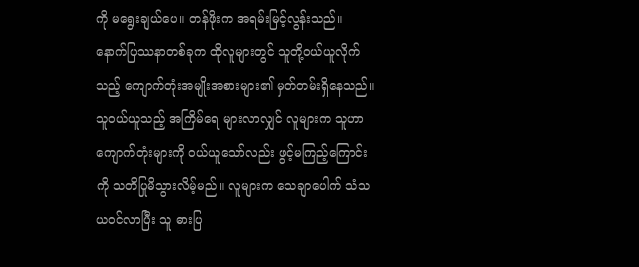ကို မရွေးချယ်ပေ။ တန်ဖိုးက အရမ်းမြင့်လွန်းသည်။
နောက်ပြဿနာတစ်ခုက ထိုလူများတွင် သူတို့ဝယ်ယူလိုက်သည့် ကျောက်တုံးအမျိုးအစားများ၏ မှတ်တမ်းရှိနေသည်။ သူဝယ်ယူသည့် အကြိမ်ရေ များလာလျှင် လူများက သူဟာ ကျောက်တုံးများကို ဝယ်ယူသော်လည်း ဖွင့်မကြည့်ကြောင်းကို သတိပြုမိသွားလိမ့်မည်။ လူများက သေချာပေါက် သံသယဝင်လာပြီး သူ ဓားပြ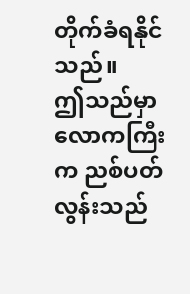တိုက်ခံရနိုင်သည်။
ဤသည်မှာ လောကကြီးက ညစ်ပတ်လွန်းသည်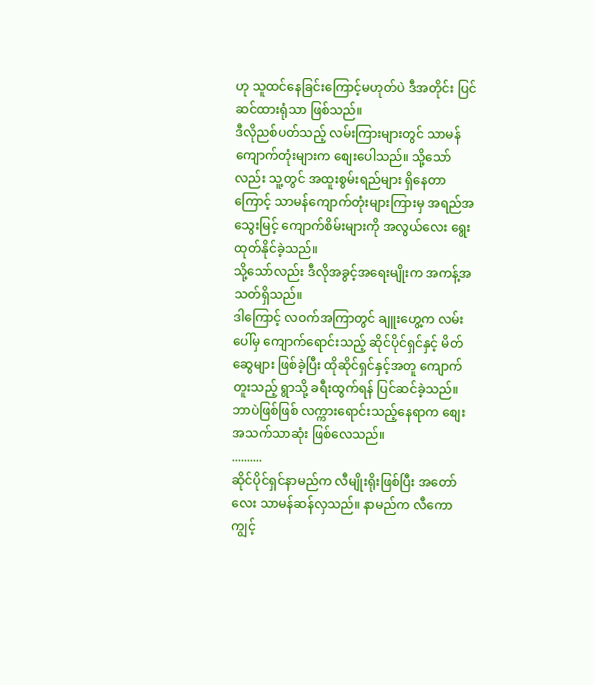ဟု သူထင်နေခြင်းကြောင့်မဟုတ်ပဲ ဒီအတိုင်း ပြင်ဆင်ထားရုံသာ ဖြစ်သည်။
ဒီလိုညစ်ပတ်သည့် လမ်းကြားများတွင် သာမန်ကျောက်တုံးများက စျေးပေါသည်။ သို့သော်လည်း သူ့တွင် အထူးစွမ်းရည်များ ရှိနေတာကြောင့် သာမန်ကျောက်တုံးများကြားမှ အရည်အသွေးမြင့် ကျောက်စိမ်းများကို အလွယ်လေး ရွေးထုတ်နိုင်ခဲ့သည်။
သို့သော်လည်း ဒီလိုအခွင့်အရေးမျိုးက အကန့်အသတ်ရှိသည်။
ဒါကြောင့် လဝက်အကြာတွင် ချူးဟွေ့က လမ်းပေါ်မှ ကျောက်ရောင်းသည့် ဆိုင်ပိုင်ရှင်နှင့် မိတ်ဆွေများ ဖြစ်ခဲ့ပြီး ထိုဆိုင်ရှင်နှင့်အတူ ကျောက်တူးသည့် ရွာသို့ ခရီးထွက်ရန် ပြင်ဆင်ခဲ့သည်။
ဘာပဲဖြစ်ဖြစ် လက္ကားရောင်းသည့်နေရာက စျေးအသက်သာဆုံး ဖြစ်လေသည်။
..........
ဆိုင်ပိုင်ရှင်နာမည်က လီမျိုးရိုးဖြစ်ပြီး အတော်လေး သာမန်ဆန်လှသည်။ နာမည်က လီကောကျွင့်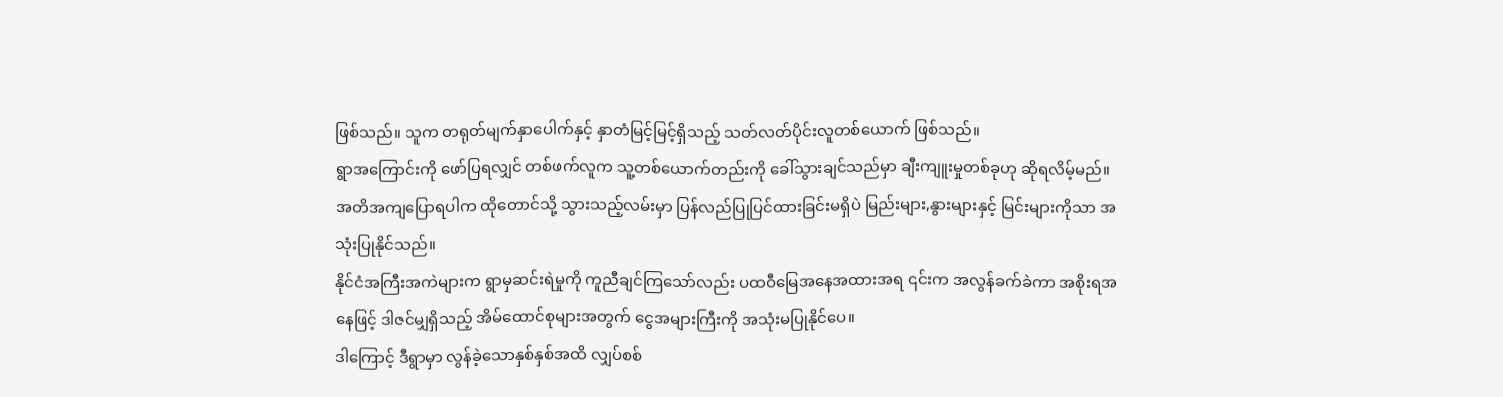ဖြစ်သည်။ သူက တရုတ်မျက်နှာပေါက်နှင့် နှာတံမြင့်မြင့်ရှိသည့် သတ်လတ်ပိုင်းလူတစ်ယောက် ဖြစ်သည်။
ရွာအကြောင်းကို ဖော်ပြရလျှင် တစ်ဖက်လူက သူ့တစ်ယောက်တည်းကို ခေါ်သွားချင်သည်မှာ ချီးကျူးမှုတစ်ခုဟု ဆိုရလိမ့်မည်။
အတိအကျပြောရပါက ထိုတောင်သို့ သွားသည့်လမ်းမှာ ပြန်လည်ပြုပြင်ထားခြင်းမရှိပဲ မြည်းများ,နွားများနှင့် မြင်းများကိုသာ အသုံးပြုနိုင်သည်။
နိုင်ငံအကြီးအကဲများက ရွာမှဆင်းရဲမှုကို ကူညီချင်ကြသော်လည်း ပထဝီမြေအနေအထားအရ ၎င်းက အလွန်ခက်ခဲကာ အစိုးရအနေဖြင့် ဒါဇင်မျှရှိသည့် အိမ်ထောင်စုများအတွက် ငွေအများကြီးကို အသုံးမပြုနိုင်ပေ။
ဒါကြောင့် ဒီရွာမှာ လွန်ခဲ့သောနှစ်နှစ်အထိ လျှပ်စစ်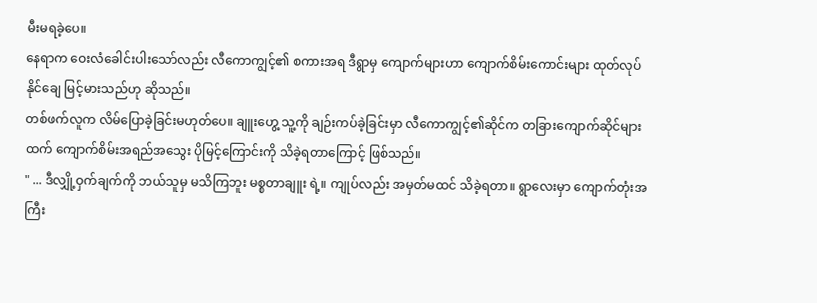မီးမရခဲ့ပေ။
နေရာက ဝေးလံခေါင်းပါးသော်လည်း လီကောကျွင့်၏ စကားအရ ဒီရွာမှ ကျောက်များဟာ ကျောက်စိမ်းကောင်းများ ထုတ်လုပ်နိုင်ချေ မြင့်မားသည်ဟု ဆိုသည်။
တစ်ဖက်လူက လိမ်ပြောခဲ့ခြင်းမဟုတ်ပေ။ ချူးဟွေ့ သူ့ကို ချဉ်းကပ်ခဲ့ခြင်းမှာ လီကောကျွင့်၏ဆိုင်က တခြားကျောက်ဆိုင်များထက် ကျောက်စိမ်းအရည်အသွေး ပိုမြင့်ကြောင်းကို သိခဲ့ရတာကြောင့် ဖြစ်သည်။
" ... ဒီလျှို့ဝှက်ချက်ကို ဘယ်သူမှ မသိကြဘူး မစ္စတာချူး ရဲ့။ ကျုပ်လည်း အမှတ်မထင် သိခဲ့ရတာ။ ရွာလေးမှာ ကျောက်တုံးအကြီး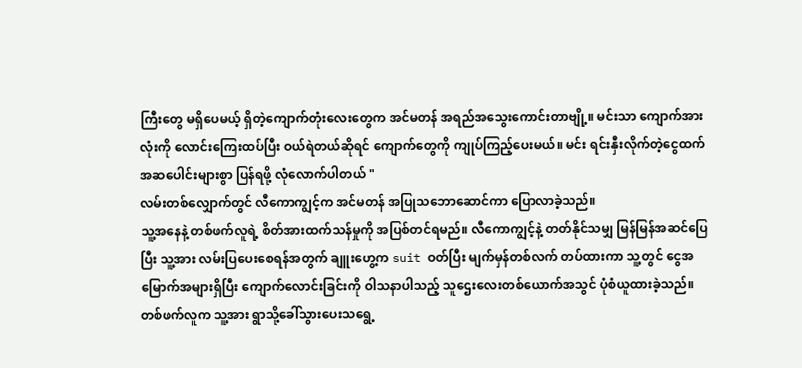ကြီးတွေ မရှိပေမယ့် ရှိတဲ့ကျောက်တုံးလေးတွေက အင်မတန် အရည်အသွေးကောင်းတာဗျို့။ မင်းသာ ကျောက်အားလုံးကို လောင်းကြေးထပ်ပြီး ဝယ်ရဲတယ်ဆိုရင် ကျောက်တွေကို ကျုပ်ကြည့်ပေးမယ်။ မင်း ရင်းနှီးလိုက်တဲ့ငွေထက် အဆပေါင်းများစွာ ပြန်ရဖို့ လုံလောက်ပါတယ် "
လမ်းတစ်လျှောက်တွင် လီကောကျွင့်က အင်မတန် အပြုသဘောဆောင်ကာ ပြောလာခဲ့သည်။
သူ့အနေနဲ့ တစ်ဖက်လူရဲ့ စိတ်အားထက်သန်မှုကို အပြစ်တင်ရမည်။ လီကောကျွင့်နဲ့ တတ်နိုင်သမျှ မြန်မြန်အဆင်ပြေပြီး သူ့အား လမ်းပြပေးစေရန်အတွက် ချူးဟွေ့က suit ဝတ်ပြီး မျက်မှန်တစ်လက် တပ်ထားကာ သူ့တွင် ငွေအမြောက်အများရှိပြီး ကျောက်လောင်းခြင်းကို ဝါသနာပါသည့် သူဌေးလေးတစ်ယောက်အသွင် ပုံစံယူထားခဲ့သည်။
တစ်ဖက်လူက သူ့အား ရွာသို့ခေါ်သွားပေးသရွေ့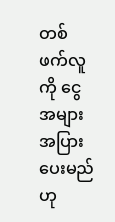တစ်ဖက်လူကို ငွေအများအပြား ပေးမည်ဟု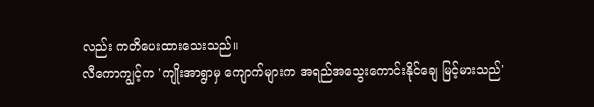လည်း ကတိပေးထားသေးသည်။
လီကောကျွင့်က 'ကျိုးအာရွာမှ ကျောက်များက အရည်အသွေးကောင်းနိုင်ချေ မြင့်မားသည်'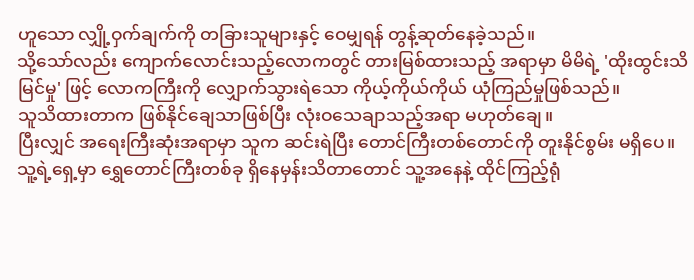ဟူသော လျှို့ဝှက်ချက်ကို တခြားသူများနှင့် ဝေမျှရန် တွန့်ဆုတ်နေခဲ့သည်။
သို့သော်လည်း ကျောက်လောင်းသည့်လောကတွင် တားမြစ်ထားသည့် အရာမှာ မိမိရဲ့ 'ထိုးထွင်းသိမြင်မှု' ဖြင့် လောကကြီးကို လျှောက်သွားရဲသော ကိုယ့်ကိုယ်ကိုယ် ယုံကြည်မှုဖြစ်သည်။
သူသိထားတာက ဖြစ်နိုင်ချေသာဖြစ်ပြီး လုံးဝသေချာသည့်အရာ မဟုတ်ချေ။
ပြီးလျှင် အရေးကြီးဆုံးအရာမှာ သူက ဆင်းရဲပြီး တောင်ကြီးတစ်တောင်ကို တူးနိုင်စွမ်း မရှိပေ။ သူ့ရဲ့ရှေ့မှာ ရွှေတောင်ကြီးတစ်ခု ရှိနေမှန်းသိတာတောင် သူ့အနေနဲ့ ထိုင်ကြည့်ရုံ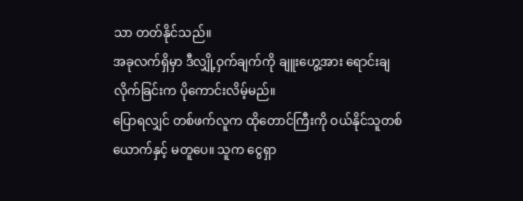သာ တတ်နိုင်သည်။
အခုလက်ရှိမှာ ဒီလျှို့ဝှက်ချက်ကို ချူးဟွေ့အား ရောင်းချလိုက်ခြင်းက ပိုကောင်းလိမ့်မည်။
ပြောရလျှင် တစ်ဖက်လူက ထိုတောင်ကြီးကို ဝယ်နိုင်သူတစ်ယောက်နှင့် မတူပေ။ သူက ငွေရှာ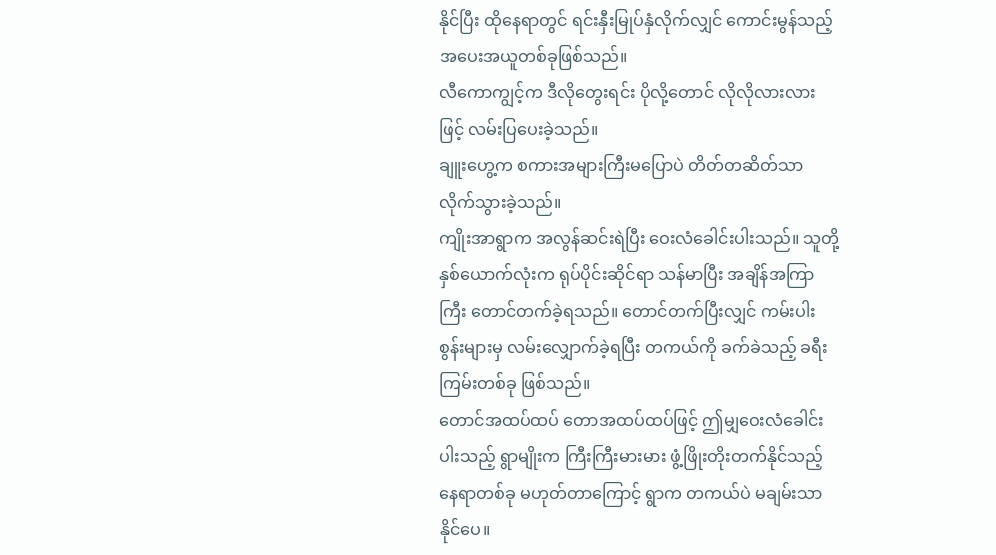နိုင်ပြီး ထိုနေရာတွင် ရင်းနှီးမြုပ်နှံလိုက်လျှင် ကောင်းမွန်သည့် အပေးအယူတစ်ခုဖြစ်သည်။
လီကောကျွင့်က ဒီလိုတွေးရင်း ပိုလို့တောင် လိုလိုလားလားဖြင့် လမ်းပြပေးခဲ့သည်။
ချူးဟွေ့က စကားအများကြီးမပြောပဲ တိတ်တဆိတ်သာ လိုက်သွားခဲ့သည်။
ကျိုးအာရွာက အလွန်ဆင်းရဲပြီး ဝေးလံခေါင်းပါးသည်။ သူတို့နှစ်ယောက်လုံးက ရုပ်ပိုင်းဆိုင်ရာ သန်မာပြီး အချိန်အကြာကြီး တောင်တက်ခဲ့ရသည်။ တောင်တက်ပြီးလျှင် ကမ်းပါးစွန်းများမှ လမ်းလျှောက်ခဲ့ရပြီး တကယ်ကို ခက်ခဲသည့် ခရီးကြမ်းတစ်ခု ဖြစ်သည်။
တောင်အထပ်ထပ် တောအထပ်ထပ်ဖြင့် ဤမျှဝေးလံခေါင်းပါးသည့် ရွာမျိုးက ကြီးကြီးမားမား ဖွံ့ဖြိုးတိုးတက်နိုင်သည့် နေရာတစ်ခု မဟုတ်တာကြောင့် ရွာက တကယ်ပဲ မချမ်းသာနိုင်ပေ။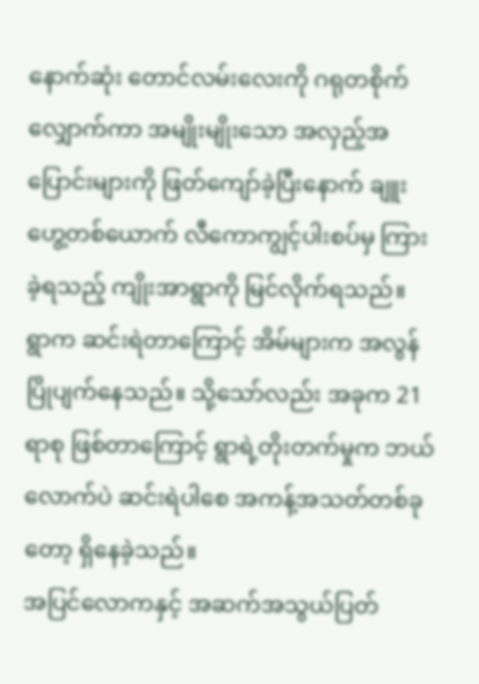နောက်ဆုံး တောင်လမ်းလေးကို ဂရုတစိုက်လျှောက်ကာ အမျိုးမျိုးသော အလှည့်အပြောင်းများကို ဖြတ်ကျော်ခဲ့ပြီးနောက် ချူးဟွေ့တစ်ယောက် လီကောကျွင့်ပါးစပ်မှ ကြားခဲ့ရသည့် ကျိုးအာရွာကို မြင်လိုက်ရသည်။
ရွာက ဆင်းရဲတာကြောင့် အိမ်များက အလွန်ပြိုပျက်နေသည်။ သို့သော်လည်း အခုက 21 ရာစု ဖြစ်တာကြောင့် ရွာရဲ့တိုးတက်မှုက ဘယ်လောက်ပဲ ဆင်းရဲပါစေ အကန့်အသတ်တစ်ခုတော့ ရှိနေခဲ့သည်။
အပြင်လောကနှင့် အဆက်အသွယ်ပြတ်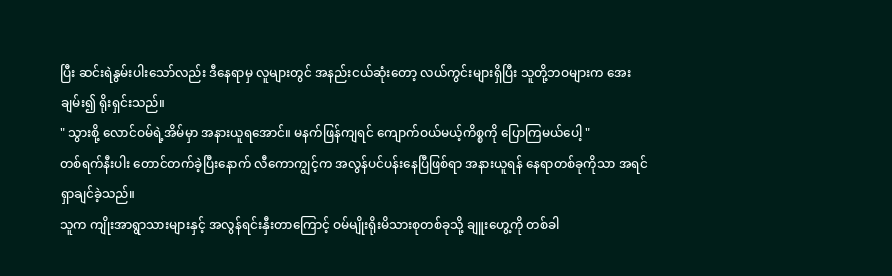ပြီး ဆင်းရဲနွမ်းပါးသော်လည်း ဒီနေရာမှ လူများတွင် အနည်းငယ်ဆုံးတော့ လယ်ကွင်းများရှိပြီး သူတို့ဘဝများက အေးချမ်း၍ ရိုးရှင်းသည်။
" သွားစို့ လောင်ဝမ်ရဲ့အိမ်မှာ အနားယူရအောင်။ မနက်ဖြန်ကျရင် ကျောက်ဝယ်မယ့်ကိစ္စကို ပြောကြမယ်ပေါ့ "
တစ်ရက်နီးပါး တောင်တက်ခဲ့ပြီးနောက် လီကောကျွင့်က အလွန်ပင်ပန်းနေပြီဖြစ်ရာ အနားယူရန် နေရာတစ်ခုကိုသာ အရင်ရှာချင်ခဲ့သည်။
သူက ကျိုးအာရွာသားများနှင့် အလွန်ရင်းနှီးတာကြောင့် ဝမ်မျိုးရိုးမိသားစုတစ်ခုသို့ ချူးဟွေ့ကို တစ်ခါ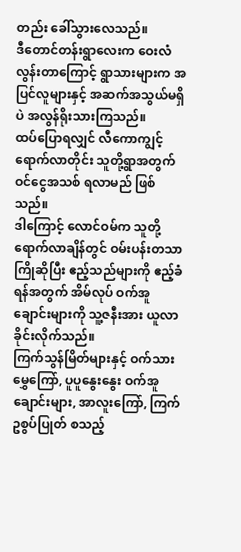တည်း ခေါ်သွားလေသည်။
ဒီတောင်တန်းရွာလေးက ဝေးလံလွန်းတာကြောင့် ရွာသားများက အပြင်လူများနှင့် အဆက်အသွယ်မရှိပဲ အလွန်ရိုးသားကြသည်။
ထပ်ပြောရလျှင် လီကောကျွင့်ရောက်လာတိုင်း သူတို့ရွာအတွက် ဝင်ငွေအသစ် ရလာမည် ဖြစ်သည်။
ဒါကြောင့် လောင်ဝမ်က သူတို့ရောက်လာချိန်တွင် ဝမ်းပန်းတသာ ကြိုဆိုပြီး ဧည့်သည်များကို ဧည့်ခံရန်အတွက် အိမ်လုပ် ဝက်အူချောင်းများကို သူ့ဇနီးအား ယူလာခိုင်းလိုက်သည်။
ကြက်သွန်မြိတ်များနှင့် ဝက်သားမွှေကြော်, ပူပူနွေးနွေး ဝက်အူချောင်းများ, အာလူးကြော်, ကြက်ဥစွပ်ပြုတ် စသည့်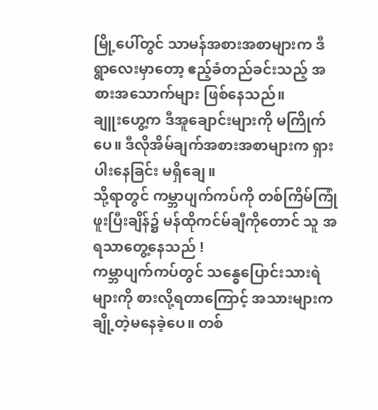မြို့ပေါ်တွင် သာမန်အစားအစာများက ဒီရွာလေးမှာတော့ ဧည့်ခံတည်ခင်းသည့် အစားအသောက်များ ဖြစ်နေသည်။
ချူးဟွေ့က ဒီအူချောင်းများကို မကြိုက်ပေ။ ဒီလိုအိမ်ချက်အစားအစာများက ရှားပါးနေခြင်း မရှိချေ။
သို့ရာတွင် ကမ္ဘာပျက်ကပ်ကို တစ်ကြိမ်ကြုံဖူးပြီးချိန်၌ မန်ထိုကင်မ်ချီကိုတောင် သူ အရသာတွေ့နေသည် !
ကမ္ဘာပျက်ကပ်တွင် သန္ဓေပြောင်းသားရဲများကို စားလို့ရတာကြောင့် အသားများက ချို့တဲ့မနေခဲ့ပေ။ တစ်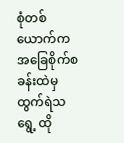စုံတစ်ယောက်က အခြေစိုက်စခန်းထဲမှ ထွက်ရဲသရွေ့ ထို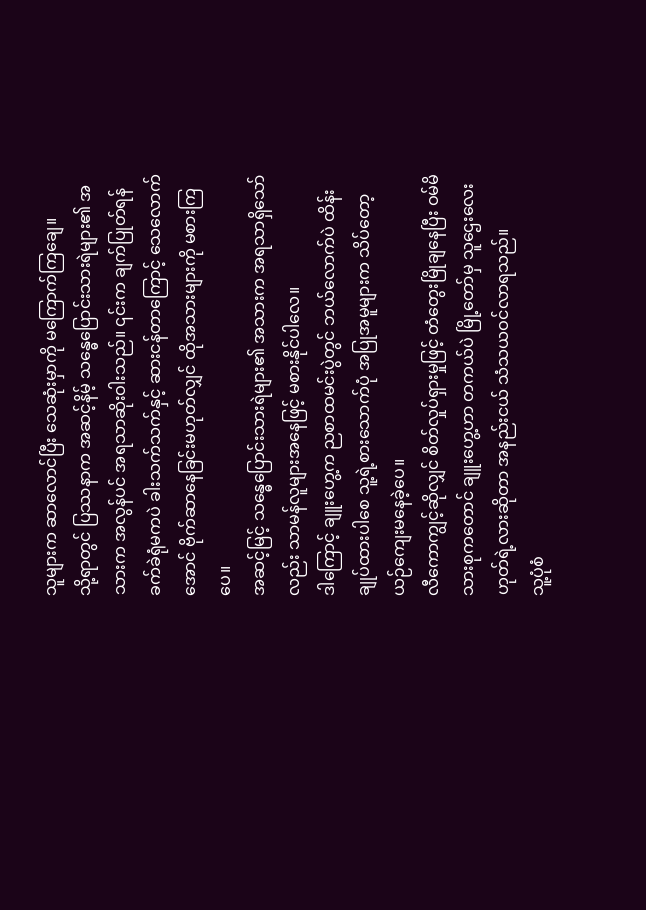သူများက ဆာလောင်ပြီး သေဆုံးမှာကို မကြောက်ကြချေ။
သို့ရာတွင် ပြဿနာက အဆင့်နိမ့် သန္ဓေပြောင်းသားရဲများ၏ အသားက အလွန်ပင် အရသာဆိုးဝါးသည်။ ၎င်းက ချက်ပြုတ်ရန် ခက်ခဲရုံမကပဲ ခါးသက်သက်နှင့် ဆားငန်တာကြောင့် သေလောက်အောင် ဗိုက်ဆာနေခြင်းမဟုတ်လျှင် ထိုအသားများကို မစားကြပေ။
အဆင့်မြင့် သန္ဓေပြောင်းသားရဲများ၏ အသားက အရသာရှိသော်လည်း သာမန်လူများအနေဖြင့် မစားနိုင်ပါလေ။
ဒါကြောင့် ချူးဟွေ့က ညစာထမင်းပွဲတွင် ဘယ်လောက်ပဲ ထိန်းချုပ်ထားပါစေ သူ့ရဲ့စားသောက်ပုံ အပြုအမူများက သိပ်တော့ ယဉ်ကျေးမနေခဲ့ပေ။
လီကောကျွင့်ဆိုလျှင် စိတ်လှုပ်ရှားမှုဖြင့် တံတွေးမြိုချနေပြီး ဝမ်မိသားစုကတောင် ချူးဟွေ့ဟာ တကယ်ပဲ မြို့တော်မှ သူဌေးလေးဟုတ်ရဲ့လားဆိုတာ အနည်းငယ် သံသယဝင်လာရသည်။
သူ့ပုံစံ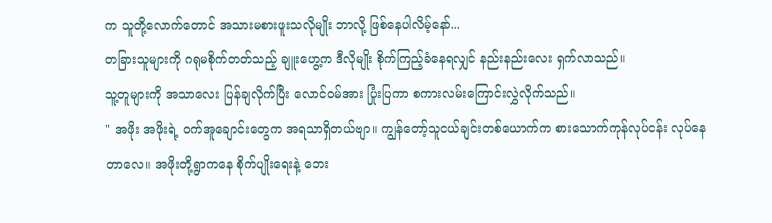က သူတို့လောက်တောင် အသားမစားဖူးသလိုမျိုး ဘာလို့ ဖြစ်နေပါလိမ့်နော်...
တခြားသူများကို ဂရုမစိုက်တတ်သည့် ချူးဟွေ့က ဒီလိုမျိုး စိုက်ကြည့်ခံနေရလျှင် နည်းနည်းလေး ရှက်လာသည်။
သူ့တူများကို အသာလေး ပြန်ချလိုက်ပြီး လောင်ဝမ်အား ပြုံးပြကာ စကားလမ်းကြောင်းလွှဲလိုက်သည်။
" အဖိုး အဖိုးရဲ့ ဝက်အူချောင်းတွေက အရသာရှိတယ်ဗျာ။ ကျွန်တော့်သူငယ်ချင်းတစ်ယောက်က စားသောက်ကုန်လုပ်ငန်း လုပ်နေတာလေ။ အဖိုးတို့ရွာကနေ စိုက်ပျိုးရေးနဲ့ ဘေး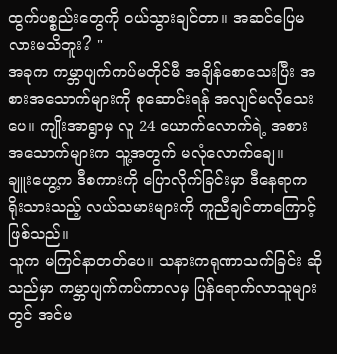ထွက်ပစ္စည်းတွေကို ဝယ်သွားချင်တာ။ အဆင်ပြေမလားမသိဘူး? "
အခုက ကမ္ဘာပျက်ကပ်မတိုင်မီ အချိန်စောသေးပြီး အစားအသောက်များကို စုဆောင်းရန် အလျင်မလိုသေးပေ။ ကျိုးအာရွာမှ လူ 24 ယောက်လောက်ရဲ့ အစားအသောက်များက သူ့အတွက် မလုံလောက်ချေ။
ချူးဟွေ့က ဒီစကားကို ပြောလိုက်ခြင်းမှာ ဒီနေရာက ရိုးသားသည့် လယ်သမားများကို ကူညီချင်တာကြောင့် ဖြစ်သည်။
သူက မကြင်နာတတ်ပေ။ သနားကရုဏာသက်ခြင်း ဆိုသည်မှာ ကမ္ဘာပျက်ကပ်ကာလမှ ပြန်ရောက်လာသူများတွင် အင်မ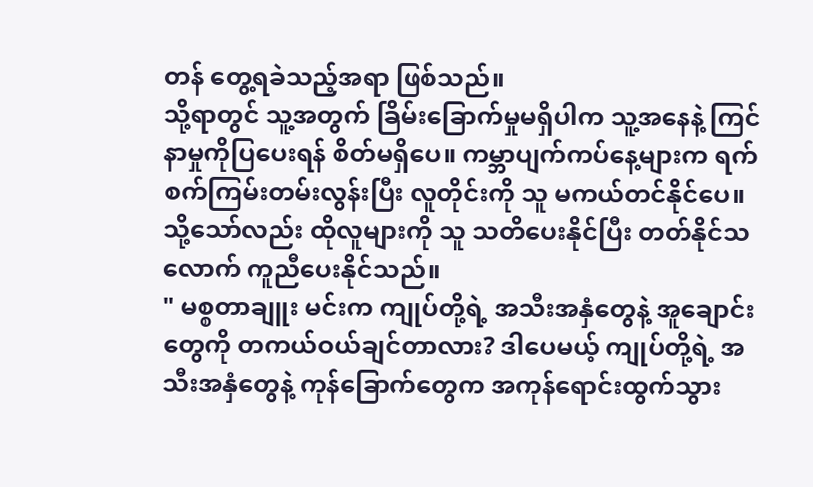တန် တွေ့ရခဲသည့်အရာ ဖြစ်သည်။
သို့ရာတွင် သူ့အတွက် ခြိမ်းခြောက်မှုမရှိပါက သူ့အနေနဲ့ ကြင်နာမှုကိုပြပေးရန် စိတ်မရှိပေ။ ကမ္ဘာပျက်ကပ်နေ့များက ရက်စက်ကြမ်းတမ်းလွန်းပြီး လူတိုင်းကို သူ မကယ်တင်နိုင်ပေ။ သို့သော်လည်း ထိုလူများကို သူ သတိပေးနိုင်ပြီး တတ်နိုင်သလောက် ကူညီပေးနိုင်သည်။
" မစ္စတာချူး မင်းက ကျုပ်တို့ရဲ့ အသီးအနှံတွေနဲ့ အူချောင်းတွေကို တကယ်ဝယ်ချင်တာလား? ဒါပေမယ့် ကျုပ်တို့ရဲ့ အသီးအနှံတွေနဲ့ ကုန်ခြောက်တွေက အကုန်ရောင်းထွက်သွား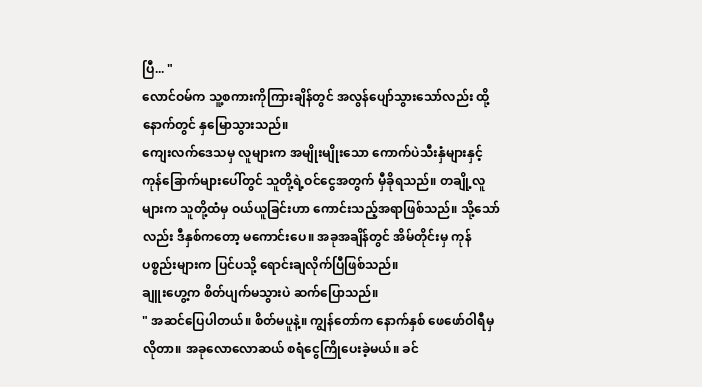ပြီ... "
လောင်ဝမ်က သူ့စကားကိုကြားချိန်တွင် အလွန်ပျော်သွားသော်လည်း ထို့နောက်တွင် နှမြောသွားသည်။
ကျေးလက်ဒေသမှ လူများက အမျိုးမျိုးသော ကောက်ပဲသီးနှံများနှင့် ကုန်ခြောက်များပေါ်တွင် သူတို့ရဲ့ဝင်ငွေအတွက် မှီခိုရသည်။ တချို့လူများက သူတို့ထံမှ ဝယ်ယူခြင်းဟာ ကောင်းသည့်အရာဖြစ်သည်။ သို့သော်လည်း ဒီနှစ်ကတော့ မကောင်းပေ။ အခုအချိန်တွင် အိမ်တိုင်းမှ ကုန်ပစ္စည်းများက ပြင်ပသို့ ရောင်းချလိုက်ပြီဖြစ်သည်။
ချူးဟွေ့က စိတ်ပျက်မသွားပဲ ဆက်ပြောသည်။
" အဆင်ပြေပါတယ်။ စိတ်မပူနဲ့။ ကျွန်တော်က နောက်နှစ် ဖေဖော်ဝါရီမှ လိုတာ။ အခုလောလောဆယ် စရံငွေကြိုပေးခဲ့မယ်။ ခင်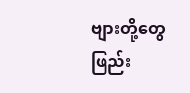ဗျားတို့တွေ ဖြည်း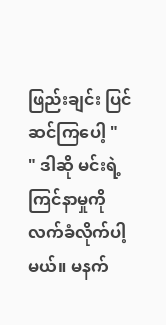ဖြည်းချင်း ပြင်ဆင်ကြပေါ့ "
" ဒါဆို မင်းရဲ့ကြင်နာမှုကို လက်ခံလိုက်ပါ့မယ်။ မနက်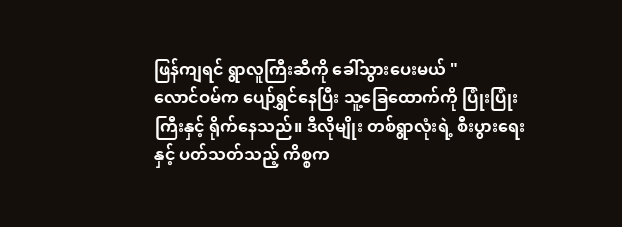ဖြန်ကျရင် ရွာလူကြီးဆီကို ခေါ်သွားပေးမယ် "
လောင်ဝမ်က ပျော်ရွှင်နေပြီး သူ့ခြေထောက်ကို ပြုံးပြုံးကြီးနှင့် ရိုက်နေသည်။ ဒီလိုမျိုး တစ်ရွာလုံးရဲ့ စီးပွားရေးနှင့် ပတ်သတ်သည့် ကိစ္စက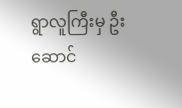ရွာလူကြီးမှ ဦးဆောင်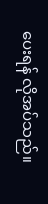ပေးရန် လိုအပ်သည်။